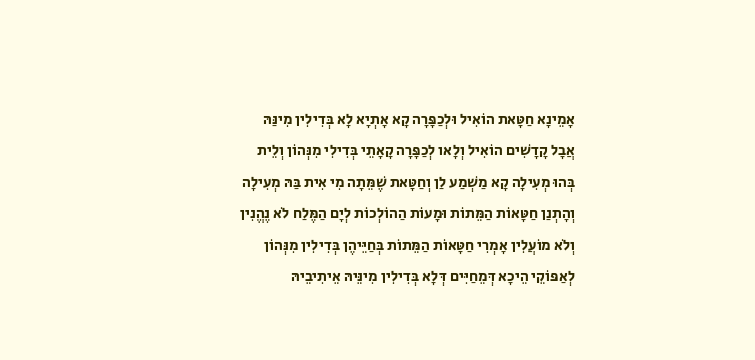אָמֵינָא חַטָּאת הוֹאִיל וּלְכַפָּרָה קָא אָתְיָא לָא בְּדִילִין מִינַּהּ אֲבָל קָדָשִׁים הוֹאִיל וְלָאו לְכַפָּרָה קָאָתֵי בְּדִילִי מִנְּהוֹן וְלֵית בְּהוּ מְעִילָה קָא מַשְׁמַע לַן וְחַטָּאת שֶׁמֵּתָה מִי אִית בַּהּ מְעִילָה וְהָתְנַן חַטָּאוֹת הַמֵּתוֹת וּמָעוֹת הַהוֹלְכוֹת לְיָם הַמֶּלַח לֹא נֶהֱנִין וְלֹא מוֹעֲלִין אָמְרִי חַטָּאוֹת הַמֵּתוֹת בְּחַיֵּיהֶן בְּדִילִין מִנְּהוֹן לְאַפּוֹקֵי הֵיכָא דְּמֵחַיִּים דְּלָא בְּדִילִין מִינֵּיהּ אֵיתִיבֵיהּ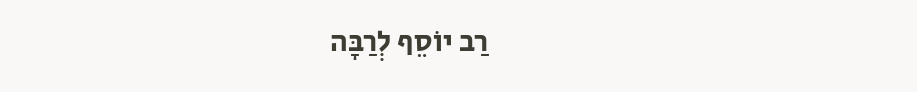רַב יוֹסֵף לְרַבָּה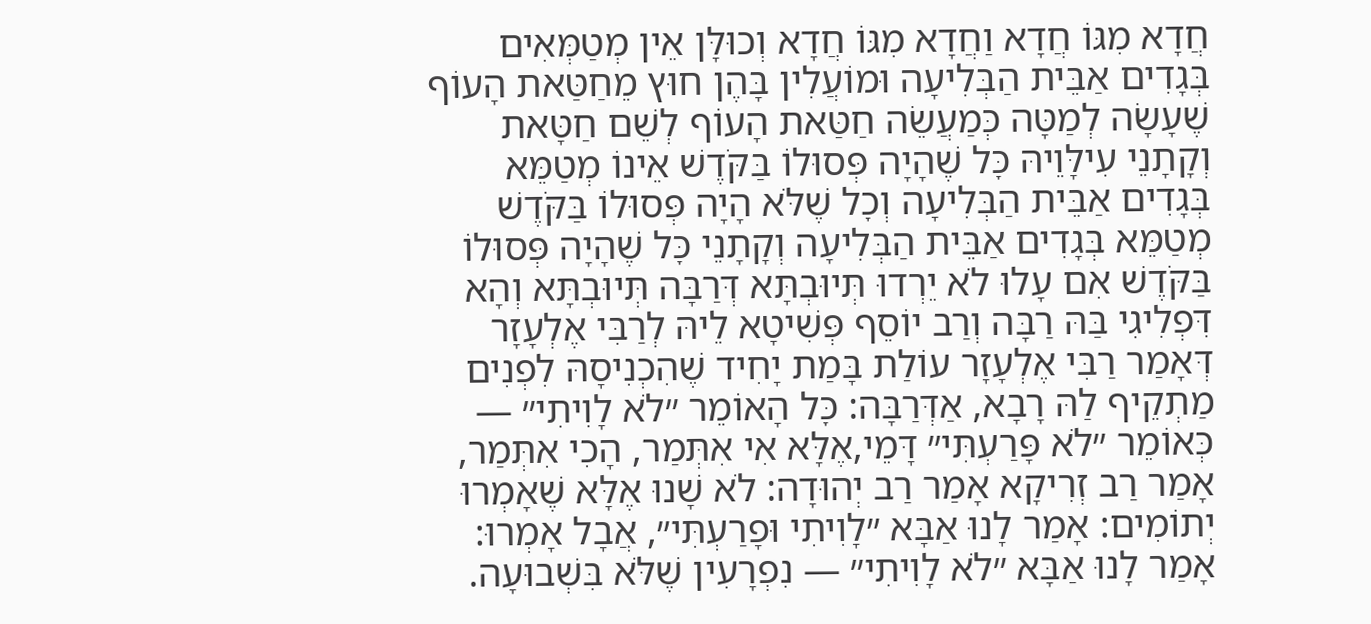חֲדָא מִגּוֹ חֲדָא וַחֲדָא מִגּוֹ חֲדָא וְכוּלָּן אֵין מְטַמְּאִים בְּגָדִים אַבֵּית הַבְּלִיעָה וּמוֹעֲלִין בָּהֶן חוּץ מֵחַטַּאת הָעוֹף שֶׁעָשָׂה לְמַטָּה כְּמַעֲשֵׂה חַטַּאת הָעוֹף לְשֵׁם חַטָּאת וְקָתָנֵי עִילָּוֵיהּ כׇּל שֶׁהָיָה פְּסוּלוֹ בַּקֹּדֶשׁ אֵינוֹ מְטַמֵּא בְּגָדִים אַבֵּית הַבְּלִיעָה וְכׇל שֶׁלֹּא הָיָה פְּסוּלוֹ בַּקֹּדֶשׁ מְטַמֵּא בְּגָדִים אַבֵּית הַבְּלִיעָה וְקָתָנֵי כׇּל שֶׁהָיָה פְּסוּלוֹ בַּקֹּדֶשׁ אִם עָלוּ לֹא יֵרְדוּ תְּיוּבְתָּא דְּרַבָּה תְּיוּבְתָּא וְהָא דִּפְלִיגִי בַּהּ רַבָּה וְרַב יוֹסֵף פְּשִׁיטָא לֵיהּ לְרַבִּי אֶלְעָזָר דְּאָמַר רַבִּי אֶלְעָזָר עוֹלַת בָּמַת יָחִיד שֶׁהִכְנִיסָהּ לִפְנִים
מַתְקֵיף לַהּ רָבָא, אַדְּרַבָּה: כׇּל הָאוֹמֵר ״לֹא לָוִיתִי״ — כְּאוֹמֵר ״לֹא פָּרַעְתִּי״ דָּמֵי,אֶלָּא אִי אִתְּמַר, הָכִי אִתְּמַר, אָמַר רַב זְרִיקָא אָמַר רַב יְהוּדָה: לֹא שָׁנוּ אֶלָּא שֶׁאָמְרוּ יְתוֹמִים: אָמַר לָנוּ אַבָּא ״לָוִיתִי וּפָרַעְתִּי״, אֲבָל אָמְרוּ: אָמַר לָנוּ אַבָּא ״לֹא לָוִיתִי״ — נִפְרָעִין שֶׁלֹּא בִּשְׁבוּעָה.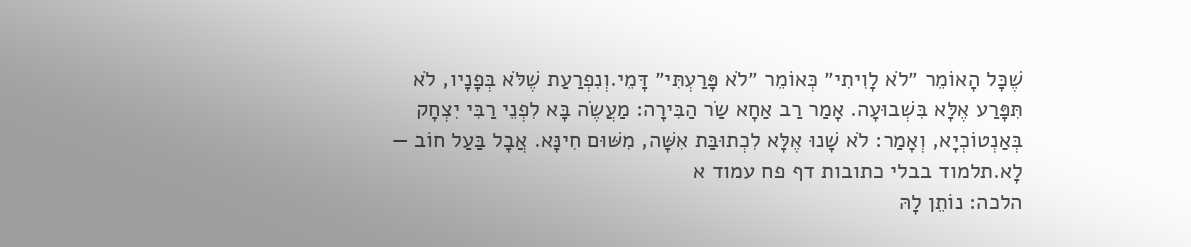שֶׁכׇּל הָאוֹמֵר ״לֹא לָוִיתִי״ כְּאוֹמֵר ״לֹא פָּרַעְתִּי״ דָּמֵי.וְנִפְרַעַת שֶׁלֹּא בְּפָנָיו, לֹא תִּפָּרַע אֶלָּא בִּשְׁבוּעָה. אָמַר רַב אַחָא שַׂר הַבִּירָה: מַעֲשֶׂה בָּא לִפְנֵי רַבִּי יִצְחָק בְּאַנְטוֹכְיָא, וְאָמַר: לֹא שָׁנוּ אֶלָּא לִכְתוּבַּת אִשָּׁה, מִשּׁוּם חִינָּא. אֲבָל בַּעַל חוֹב — לָא.תלמוד בבלי כתובות דף פח עמוד א
הלכה: נוֹתֵן לָהּ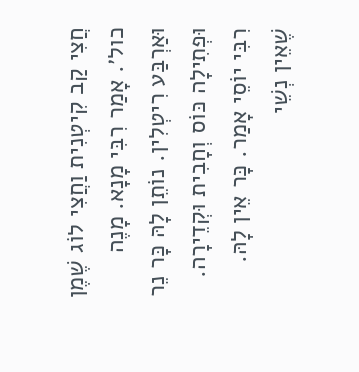חֲצִי קַב קִיטְנִית וַחֲצִי לוֹג שֶׁמֶן כול׳. אָמַר רִבִּי מָנָא. מָנֶה וּאַרְבַּע רִיטְלִין. נוֹתֵן לָהּ כָּר נֵר וּפְתִילָה כּוֹס וְחָבִית וּקְדֵירָה. רִבִּי יוֹסֵי אָמַר. כָּר אֵין לָהּ. שֶׁאֵין נְשֵׁי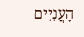הָעֲנִיִים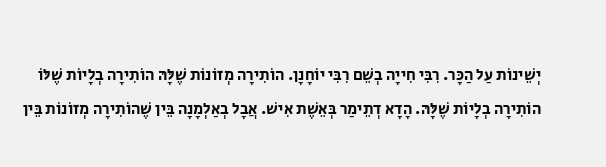יְשֵׁינוֹת עַל הַכָּר. רִבִּי חִייָה בְשֵׁם רִבִּי יוֹחָנָן. הוֹתִירָה מְזוֹנוֹת שֶׁלָּהּ הוֹתִירָה בְלָיוֹת שֶׁלּוֹ הוֹתִירָה בְלָיוֹת שֶׁלָּהּ. הָדָא דְתֵימַר בְּאֵשֶׁת אִישׁ. אֲבָל בְאַלְמָנָה בֵּין שֶׁהוֹתִירָה מְזוֹנוֹת בֵּין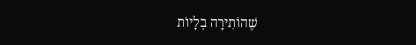שֶׁהוֹתִירָה בְלָיוֹת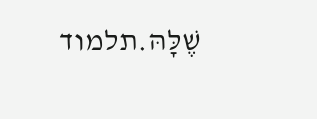שֶׁלָּהּ.תלמוד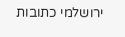ירושלמי כתובות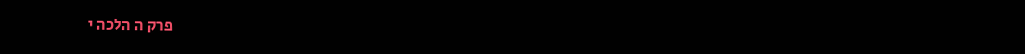פרק ה הלכה י